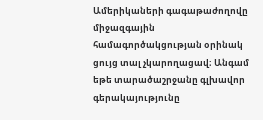Ամերիկաների գագաթաժողովը միջազգային համագործակցության օրինակ ցույց տալ չկարողացավ։ Անգամ եթե տարածաշրջանը գլխավոր գերակայությունը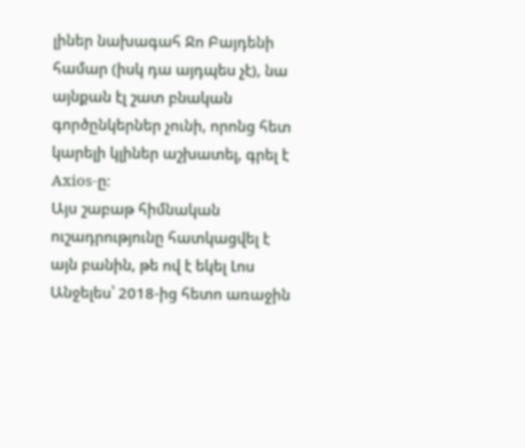լիներ նախագահ Ջո Բայդենի համար (իսկ դա այդպես չէ), նա այնքան էլ շատ բնական գործընկերներ չունի, որոնց հետ կարելի կլիներ աշխատել, գրել է Axios-ը։
Այս շաբաթ հիմնական ուշադրությունը հատկացվել է այն բանին, թե ով է եկել Լոս Անջելես՝ 2018-ից հետո առաջին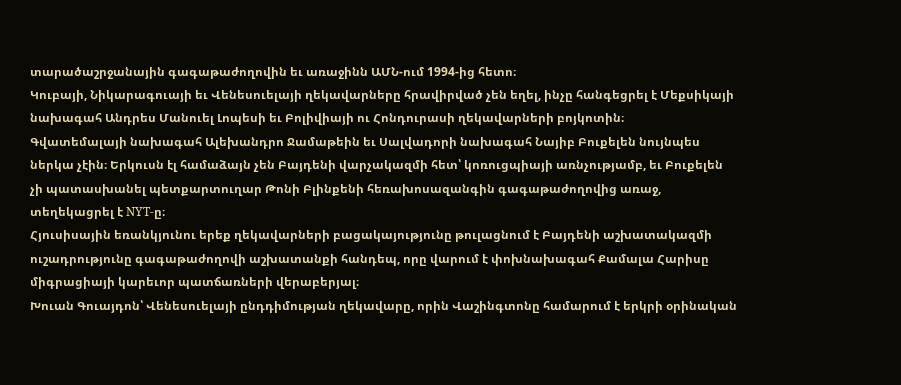տարածաշրջանային գագաթաժողովին եւ առաջինն ԱՄՆ-ում 1994-ից հետո։
Կուբայի, Նիկարագուայի եւ Վենեսուելայի ղեկավարները հրավիրված չեն եղել, ինչը հանգեցրել է Մեքսիկայի նախագահ Անդրես Մանուել Լոպեսի եւ Բոլիվիայի ու Հոնդուրասի ղեկավարների բոյկոտին։
Գվատեմալայի նախագահ Ալեխանդրո Ջամաթեին եւ Սալվադորի նախագահ Նայիբ Բուքելեն նույնպես ներկա չէին։ Երկուսն էլ համաձայն չեն Բայդենի վարչակազմի հետ՝ կոռուցպիայի առնչությամբ, եւ Բուքելեն չի պատասխանել պետքարտուղար Թոնի Բլինքենի հեռախոսազանգին գագաթաժողովից առաջ, տեղեկացրել է NYT-ը։
Հյուսիսային եռանկյունու երեք ղեկավարների բացակայությունը թուլացնում է Բայդենի աշխատակազմի ուշադրությունը գագաթաժողովի աշխատանքի հանդեպ, որը վարում է փոխնախագահ Քամալա Հարիսը միգրացիայի կարեւոր պատճառների վերաբերյալ։
Խուան Գուայդոն՝ Վենեսուելայի ընդդիմության ղեկավարը, որին Վաշինգտոնը համարում է երկրի օրինական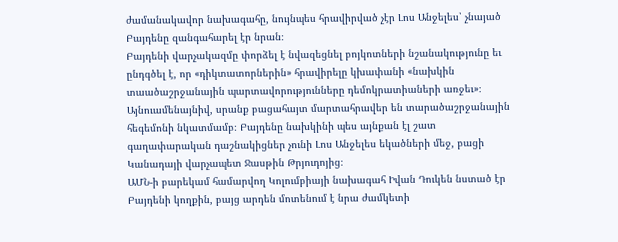ժամանակավոր նախագահը, նույնպես հրավիրված չէր Լոս Անջելես՝ չնայած Բայդենը զանգահարել էր նրան։
Բայդենի վարչակազմը փորձել է նվազեցնել բոյկոտների նշանակությունը եւ ընդգծել է, որ «դիկտատորներին» հրավիրելը կխափանի «նախկին տաածաշրջանային պարտավորությունները դեմոկրատիաների առջեւ»։
Այնուամենայնիվ, սրանք բացահայտ մարտահրավեր են տարածաշրջանային հեգեմոնի նկատմամբ։ Բայդենը նախկինի պես այնքան էլ շատ գաղափարական դաշնակիցներ չունի Լոս Անջելես եկածների մեջ, բացի Կանադայի վարչապետ Ջասթին Թրյուդոյից։
ԱՄՆ-ի բարեկամ համարվող Կոլումբիայի նախագահ Իվան Դուկեն նստած էր Բայդենի կողքին, բայց արդեն մոտենում է նրա ժամկետի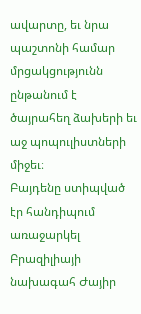ավարտը, եւ նրա պաշտոնի համար մրցակցությունն ընթանում է ծայրահեղ ձախերի եւ աջ պոպուլիստների միջեւ։
Բայդենը ստիպված էր հանդիպում առաջարկել Բրազիլիայի նախագահ Ժայիր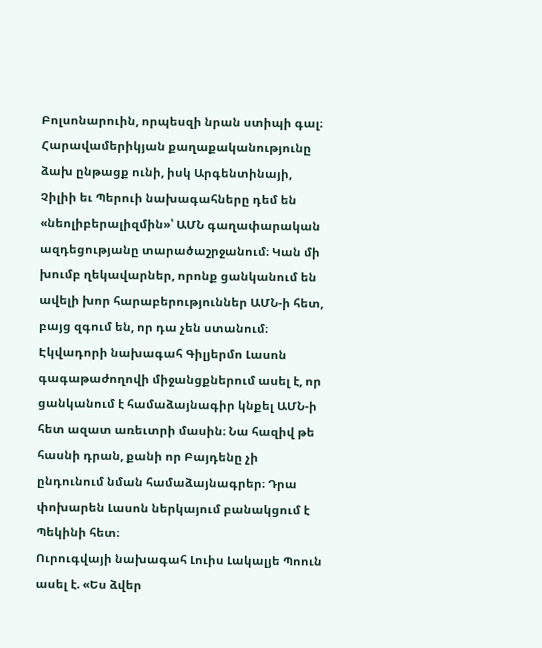Բոլսոնարուին, որպեսզի նրան ստիպի գալ։
Հարավամերիկյան քաղաքականությունը ձախ ընթացք ունի, իսկ Արգենտինայի, Չիլիի եւ Պերուի նախագահները դեմ են «նեոլիբերալիզմին»՝ ԱՄՆ գաղափարական ազդեցությանը տարածաշրջանում։ Կան մի խումբ ղեկավարներ, որոնք ցանկանում են ավելի խոր հարաբերություններ ԱՄՆ-ի հետ, բայց զգում են, որ դա չեն ստանում։
Էկվադորի նախագահ Գիլյերմո Լասոն գագաթաժողովի միջանցքներում ասել է, որ ցանկանում է համաձայնագիր կնքել ԱՄՆ-ի հետ ազատ առեւտրի մասին։ Նա հազիվ թե հասնի դրան, քանի որ Բայդենը չի ընդունում նման համաձայնագրեր։ Դրա փոխարեն Լասոն ներկայում բանակցում է Պեկինի հետ։
Ուրուգվայի նախագահ Լուիս Լակալյե Պոուն ասել է. «Ես ձվեր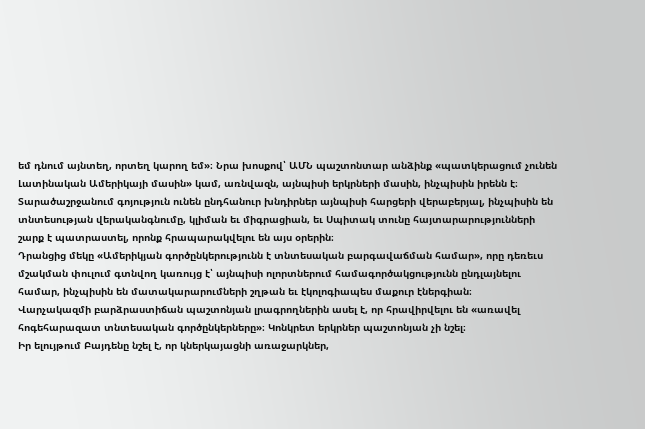եմ դնում այնտեղ, որտեղ կարող եմ»։ Նրա խոսքով՝ ԱՄՆ պաշտոնտար անձինք «պատկերացում չունեն Լատինական Ամերիկայի մասին» կամ, առնվազն, այնպիսի երկրների մասին, ինչպիսին իրենն է։
Տարածաշրջանում գոյություն ունեն ընդհանուր խնդիրներ այնպիսի հարցերի վերաբերյալ, ինչպիսին են տնտեսության վերականգնումը, կլիման եւ միգրացիան, եւ Սպիտակ տունը հայտարարությունների շարք է պատրաստել, որոնք հրապարակվելու են այս օրերին։
Դրանցից մեկը «Ամերիկյան գործընկերությունն է տնտեսական բարգավաճման համար», որը դեռեւս մշակման փուլում գտնվող կառույց է՝ այնպիսի ոլորտներում համագործակցությունն ընդլայնելու համար, ինչպիսին են մատակարարումների շղթան եւ էկոլոգիապես մաքուր էներգիան։
Վարչակազմի բարձրաստիճան պաշտոնյան լրագրողներին ասել է, որ հրավիրվելու են «առավել հոգեհարազատ տնտեսական գործընկերները»։ Կոնկրետ երկրներ պաշտոնյան չի նշել։
Իր ելույթում Բայդենը նշել է, որ կներկայացնի առաջարկներ,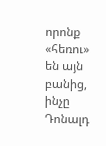որոնք «հեռու» են այն բանից, ինչը Դոնալդ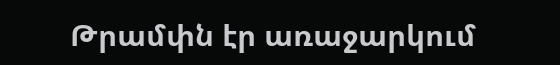Թրամփն էր առաջարկում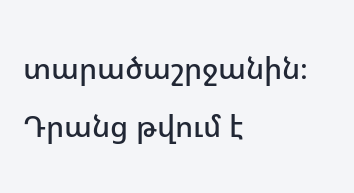տարածաշրջանին։ Դրանց թվում է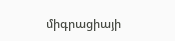միգրացիայի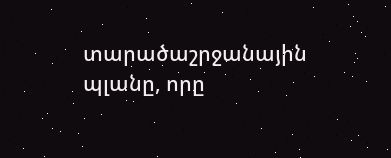տարածաշրջանային պլանը, որը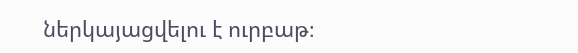ներկայացվելու է ուրբաթ։